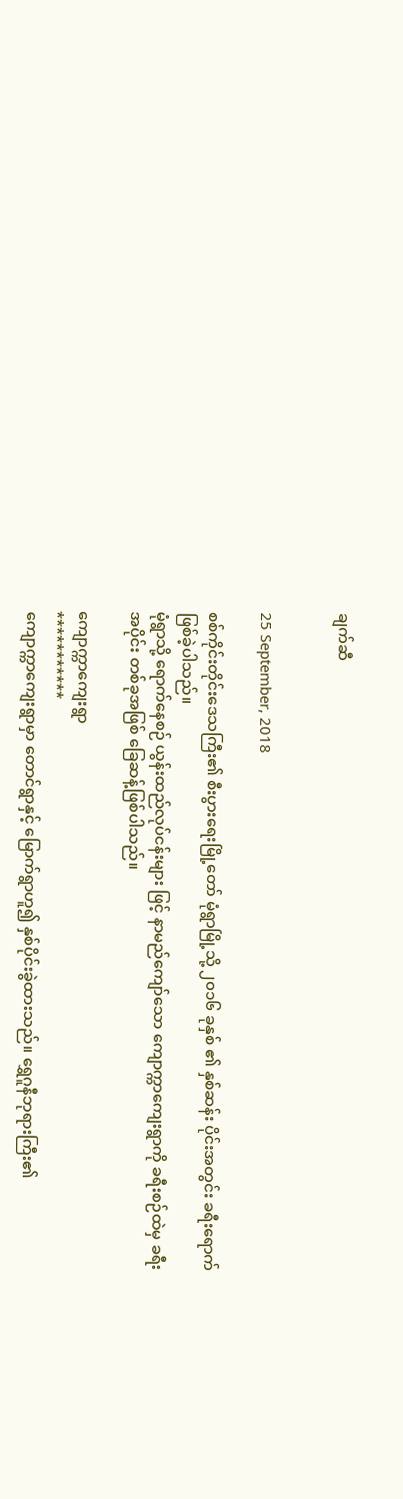ချက်ဆီ


25 September, 2018

စစ်ကိုင်းတိုင်းဒေသကြီး၏ စီးပွားရေးမြို့တော် မုံရွာမြို့သို့ ၂၀၁၆ ခုနှစ် ၏ နှစ်ဆန်း ပိုင်းအတွင်း ခရီးရောက်ဖြစ်ခဲ့ပါသည်။
မုံရွာသို့ ရောက်နေစဉ် ယွန်းထည်လုပ်ငန်းများ ဖြင့် နာမည်ကျော်သော ကျောက္ကာကျေးရွာကို ခရီးစဉ်ထဲမှ ခရီးအပိုင်း တစ်ခုအဖြစ် ခြေဆန့်ဖြစ်ပါသည်။

ကျောက္ကာကျေးရွာ
***********
ကျောက္ကာကျေးရွာမှာ တောင်ရွာနှင့် မြောက်ရွာဟူ၍ နှစ်ပိုင်းခွဲထားသည်။ ရွှေဂူနီဘုရားကြီး၏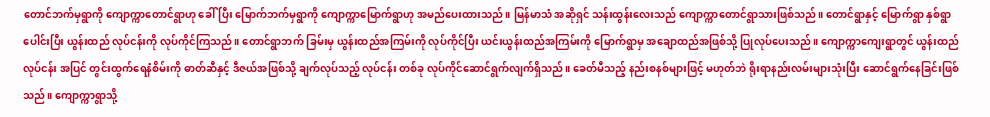တောင်ဘက်မှရွာကို ကျောက္ကာတောင်ရွာဟု ခေါ်ပြီး မြောက်ဘက်မှရွာကို ကျောက္ကာမြောက်ရွာဟု အမည်ပေးထားသည်။ မြန်မာသံ အဆိုရှင် သန်းထွန်းလေးသည် ကျောက္ကာတောင်ရွာသားဖြစ်သည်။ တောင်ရွာနှင့် မြောက်ရွာ နှစ်ရွာပေါင်းပြီး ယွန်းထည် လုပ်ငန်းကို လုပ်ကိုင်ကြသည်။ တောင်ရွာဘက် ခြမ်းမှ ယွန်းထည်အကြမ်းကို လုပ်ကိုင်ပြီး ယင်းယွန်းထည်အကြမ်းကို မြောက်ရွာမှ အချောထည်အဖြစ်သို့ ပြုလုပ်ပေးသည်။ ကျောက္ကာကျေးရွာတွင် ယွန်းထည်လုပ်ငန်း အပြင် တွင်းထွက်ရေနံစိမ်းကို ဓာတ်ဆီနှင့် ဒီဇယ်အဖြစ်သို့ ချက်လုပ်သည့် လုပ်ငန်း တစ်ခု လုပ်ကိုင်ဆောင်ရွက်လျက်ရှိသည်။ ခေတ်မီသည့် နည်းစနစ်များဖြင့် မဟုတ်ဘဲ ရိုးရာနည်းလမ်းများသုံးပြီး ဆောင်ရွက်နေခြင်းဖြစ်သည်။ ကျောက္ကာရွာသို့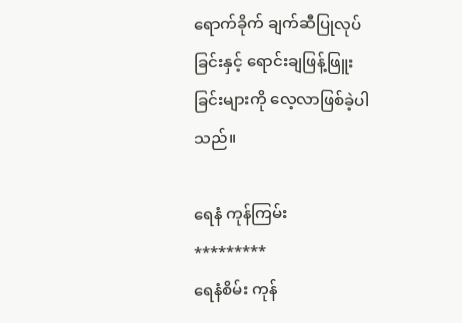ရောက်ခိုက် ချက်ဆီပြုလုပ်ခြင်းနှင့် ရောင်းချဖြန့်ဖြူးခြင်းများကို လေ့လာဖြစ်ခဲ့ပါသည်။

ရေနံ ကုန်ကြမ်း
*********
ရေနံစိမ်း ကုန်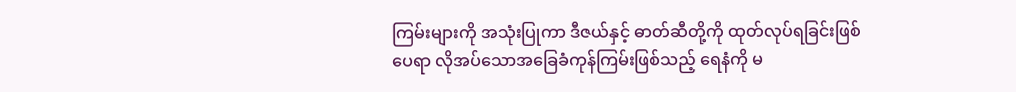ကြမ်းများကို အသုံးပြုကာ ဒီဇယ်နှင့် ဓာတ်ဆီတို့ကို ထုတ်လုပ်ရခြင်းဖြစ်ပေရာ လိုအပ်သောအခြေခံကုန်ကြမ်းဖြစ်သည့် ရေနံကို မ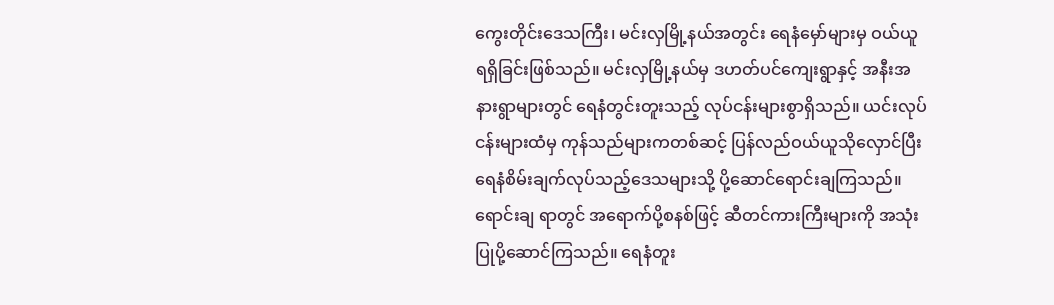ကွေးတိုင်းဒေသကြီး၊ မင်းလှမြို့နယ်အတွင်း ရေနံမှော်များမှ ဝယ်ယူရရှိခြင်းဖြစ်သည်။ မင်းလှမြို့နယ်မှ ဒဟတ်ပင်ကျေးရွာနှင့် အနီးအနားရွာများတွင် ရေနံတွင်းတူးသည့် လုပ်ငန်းများစွာရှိသည်။ ယင်းလုပ်ငန်းများထံမှ ကုန်သည်များကတစ်ဆင့် ပြန်လည်ဝယ်ယူသိုလှောင်ပြီး ရေနံစိမ်းချက်လုပ်သည့်ဒေသများသို့ ပို့ဆောင်ရောင်းချကြသည်။ ရောင်းချ ရာတွင် အရောက်ပို့စနစ်ဖြင့် ဆီတင်ကားကြီးများကို အသုံးပြုပို့ဆောင်ကြသည်။ ရေနံတူး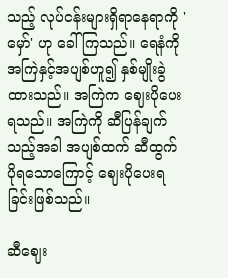သည့် လုပ်ငန်းများရှိရာနေရာကို 'မှော်' ဟု ခေါ် ကြသည်။ ရေနံကို အကြဲနှင့်အပျစ်ဟူ၍ နှစ်မျိုးခွဲထားသည်။ အကြဲက ဈေးပိုပေးရသည်။ အကြဲကို ဆီပြန်ချက်သည့်အခါ အပျစ်ထက် ဆီထွက် ပိုရသောကြောင့် ဈေးပိုပေးရခြင်းဖြစ်သည်။

ဆီဈေး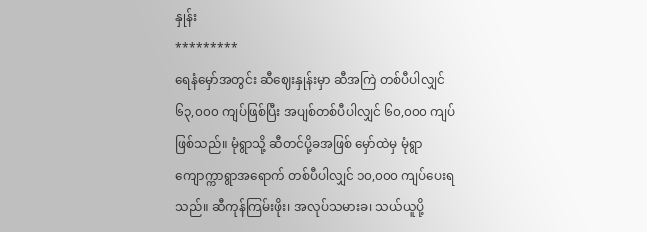နှုန်း
*********
ရေနံမှော်အတွင်း ဆီဈေးနှုန်းမှာ ဆီအကြဲ တစ်ပီပါလျှင် ၆၃,၀၀၀ ကျပ်ဖြစ်ပြီး အပျစ်တစ်ပီပါလျှင် ၆၀,၀၀၀ ကျပ် ဖြစ်သည်။ မုံရွာသို့ ဆီတင်ပို့ခအဖြစ် မှော်ထဲမှ မုံရွာ ကျောက္ကာရွာအရောက် တစ်ပီပါလျှင် ၁၀,၀၀၀ ကျပ်ပေးရသည်။ ဆီကုန်ကြမ်းဖိုး၊ အလုပ်သမားခ၊ သယ်ယူပို့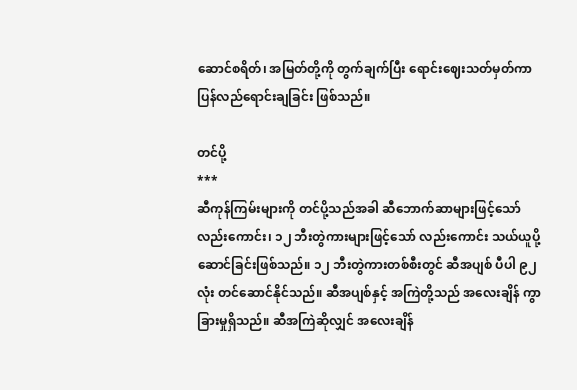ဆောင်စရိတ်၊ အမြတ်တို့ကို တွက်ချက်ပြီး ရောင်းဈေးသတ်မှတ်ကာ ပြန်လည်ရောင်းချခြင်း ဖြစ်သည်။

တင်ပို့
***
ဆီကုန်ကြမ်းများကို တင်ပို့သည်အခါ ဆီဘောက်ဆာများဖြင့်သော်လည်းကောင်း၊ ၁၂ ဘီးတွဲကားများဖြင့်သော် လည်းကောင်း သယ်ယူပို့ဆောင်ခြင်းဖြစ်သည်။ ၁၂ ဘီးတွဲကားတစ်စီးတွင် ဆီအပျစ် ပီပါ ၉၂ လုံး တင်ဆောင်နိုင်သည်။ ဆီအပျစ်နှင့် အကြဲတို့သည် အလေးချိန် ကွာခြားမှုရှိသည်။ ဆီအကြဲဆိုလျှင် အလေးချိန်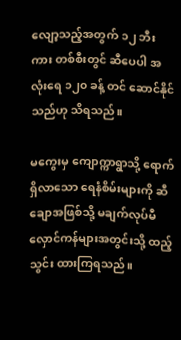လျော့သည့်အတွက် ၁၂ ဘီးကား တစ်စီးတွင် ဆီပေပါ အလုံးရေ ၁၂၀ ခန့် တင် ဆောင်နိုင်သည်ဟု သိရသည်။

မကွေးမှ ကျောက္ကာရွာသို့ ရောက်ရှိလာသော ရေနံစိမ်းများကို ဆီချောအဖြစ်သို့ မချက်လုပ်မီ လှောင်ကန်များအတွင်းသို့ ထည့်သွင်း ထားကြရသည်။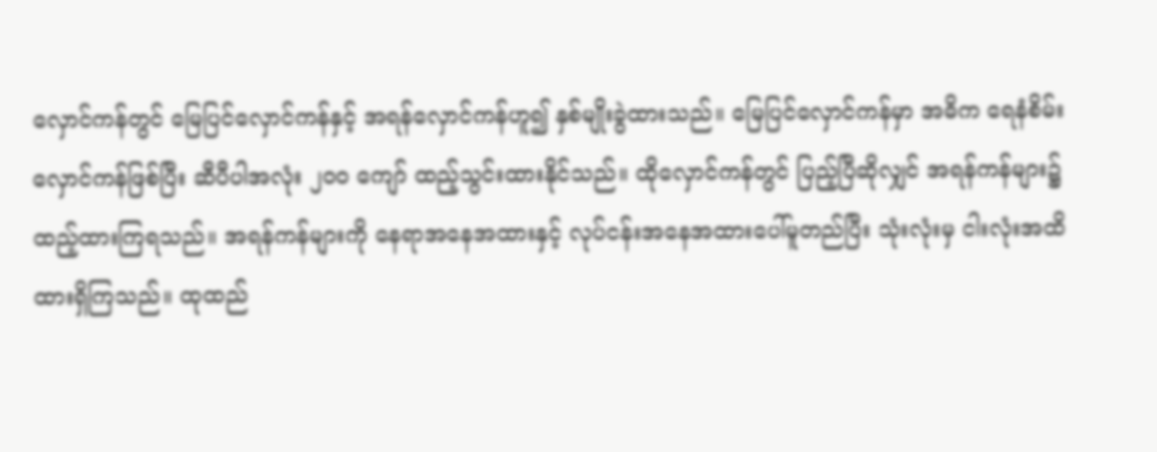လှောင်ကန်တွင် မြေပြင်လှောင်ကန်နှင့် အရန်လှောင်ကန်ဟူ၍ နှစ်မျိုးခွဲထားသည်။ မြေပြင်လှောင်ကန်မှာ အဓိက ရေနံစိမ်း လှောင်ကန်ဖြစ်ပြီး ဆီပီပါအလုံး ၂၀၀ ကျော် ထည့်သွင်းထားနိုင်သည်။ ထိုလှောင်ကန်တွင် ပြည့်ပြီဆိုလျှင် အရန်ကန်များ၌ ထည့်ထားကြရသည်။ အရန်ကန်များကို နေရာအနေအထားနှင့် လုပ်ငန်းအနေအထားပေါ်မူတည်ပြီး သုံးလုံးမှ ငါးလုံးအထိ ထားရှိကြသည်။ ထုထည်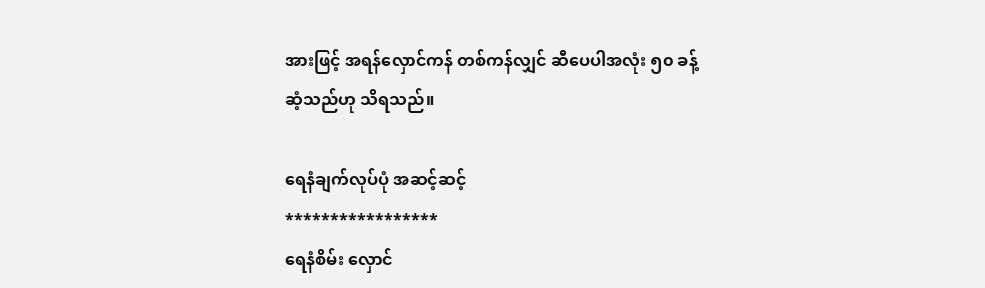အားဖြင့် အရန်လှောင်ကန် တစ်ကန်လျှင် ဆီပေပါအလုံး ၅၀ ခန့် ဆံ့သည်ဟု သိရသည်။

ရေနံချက်လုပ်ပုံ အဆင့်ဆင့်
*****************
ရေနံစိမ်း လှောင်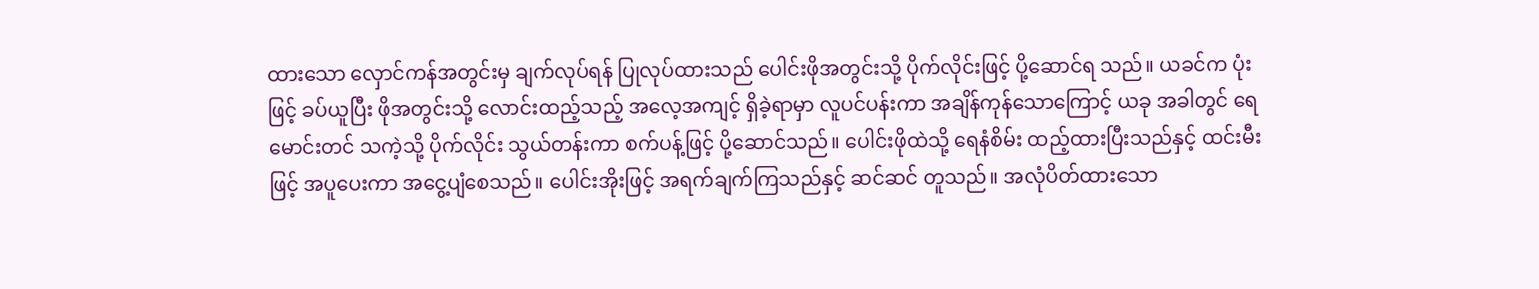ထားသော လှောင်ကန်အတွင်းမှ ချက်လုပ်ရန် ပြုလုပ်ထားသည် ပေါင်းဖိုအတွင်းသို့ ပိုက်လိုင်းဖြင့် ပို့ဆောင်ရ သည်။ ယခင်က ပုံးဖြင့် ခပ်ယူပြီး ဖိုအတွင်းသို့ လောင်းထည့်သည့် အလေ့အကျင့် ရှိခဲ့ရာမှာ လူပင်ပန်းကာ အချိန်ကုန်သောကြောင့် ယခု အခါတွင် ရေမောင်းတင် သကဲ့သို့ ပိုက်လိုင်း သွယ်တန်းကာ စက်ပန့်ဖြင့် ပို့ဆောင်သည်။ ပေါင်းဖိုထဲသို့ ရေနံစိမ်း ထည့်ထားပြီးသည်နှင့် ထင်းမီးဖြင့် အပူပေးကာ အငွေ့ပျံစေသည်။ ပေါင်းအိုးဖြင့် အရက်ချက်ကြသည်နှင့် ဆင်ဆင် တူသည်။ အလုံပိတ်ထားသော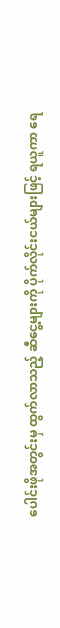ပေါင်းဖိုအတွင်းမှ ထွက်လာသည့် ဆီငွေ့များကို ပိုက်လိုင်းငယ်များဖြင့် ရယူကာ ရေ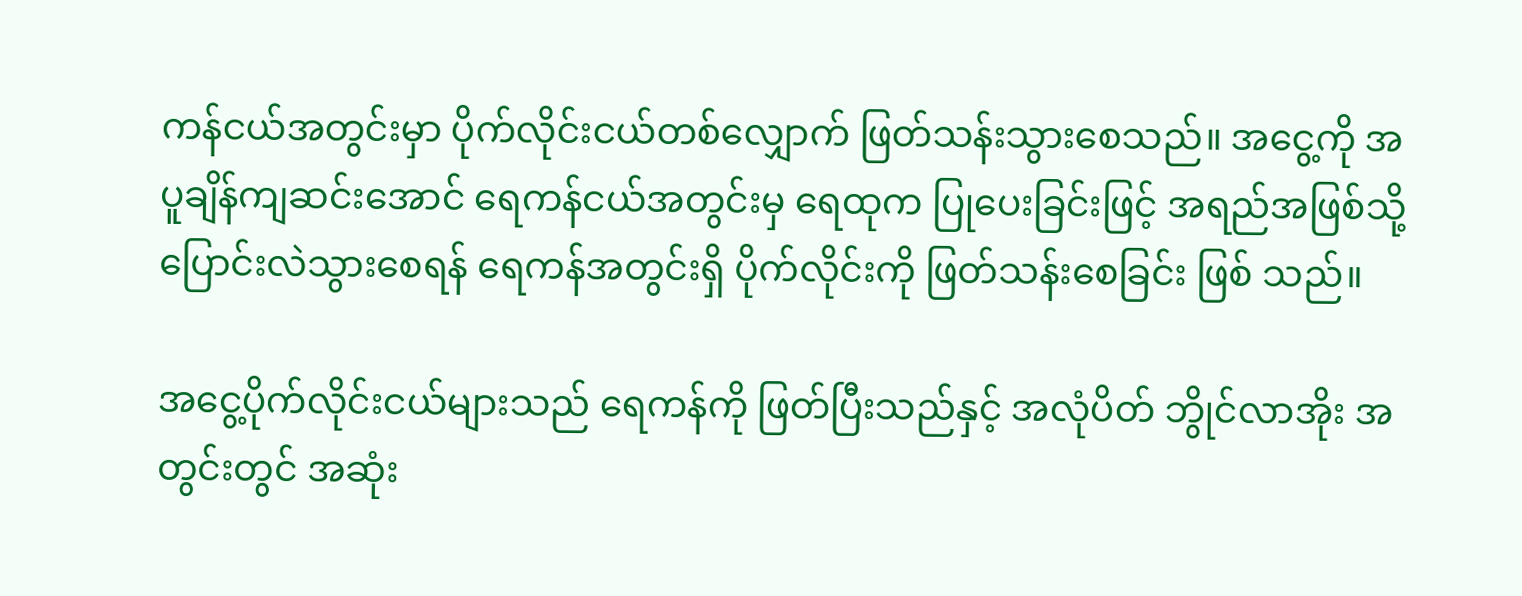ကန်ငယ်အတွင်းမှာ ပိုက်လိုင်းငယ်တစ်လျှောက် ဖြတ်သန်းသွားစေသည်။ အငွေ့ကို အပူချိန်ကျဆင်းအောင် ရေကန်ငယ်အတွင်းမှ ရေထုက ပြုပေးခြင်းဖြင့် အရည်အဖြစ်သို့ ပြောင်းလဲသွားစေရန် ရေကန်အတွင်းရှိ ပိုက်လိုင်းကို ဖြတ်သန်းစေခြင်း ဖြစ် သည်။

အငွေ့ပိုက်လိုင်းငယ်များသည် ရေကန်ကို ဖြတ်ပြီးသည်နှင့် အလုံပိတ် ဘွိုင်လာအိုး အတွင်းတွင် အဆုံး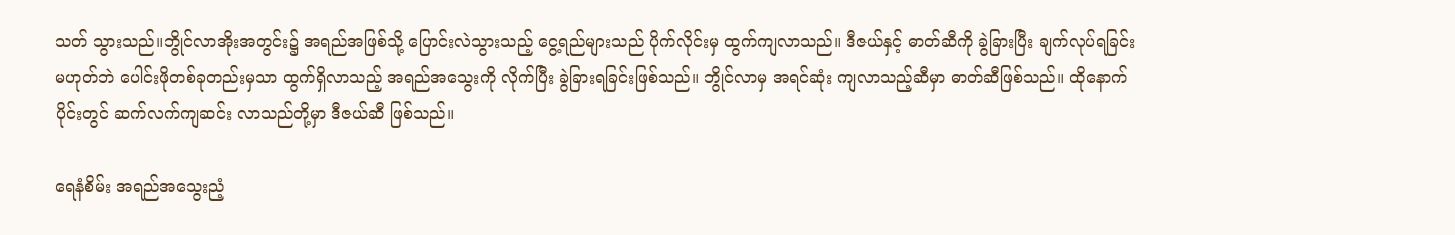သတ် သွားသည်။ဘွိုင်လာအိုးအတွင်း၌ အရည်အဖြစ်သို့ ပြောင်းလဲသွားသည့် ငွေ့ရည်များသည် ပိုက်လိုင်းမှ ထွက်ကျလာသည်။ ဒီဇယ်နှင့် ဓာတ်ဆီကို ခွဲခြားပြီး ချက်လုပ်ရခြင်း မဟုတ်ဘဲ ပေါင်းဖိုတစ်ခုတည်းမှသာ ထွက်ရှိလာသည့် အရည်အသွေးကို လိုက်ပြီး ခွဲခြားရခြင်းဖြစ်သည်။ ဘွိုင်လာမှ အရင်ဆုံး ကျလာသည့်ဆီမှာ ဓာတ်ဆီဖြစ်သည်။ ထိုနောက်ပိုင်းတွင် ဆက်လက်ကျဆင်း လာသည်တို့မှာ ဒီဇယ်ဆီ ဖြစ်သည်။

ရေနံစိမ်း အရည်အသွေးညံ့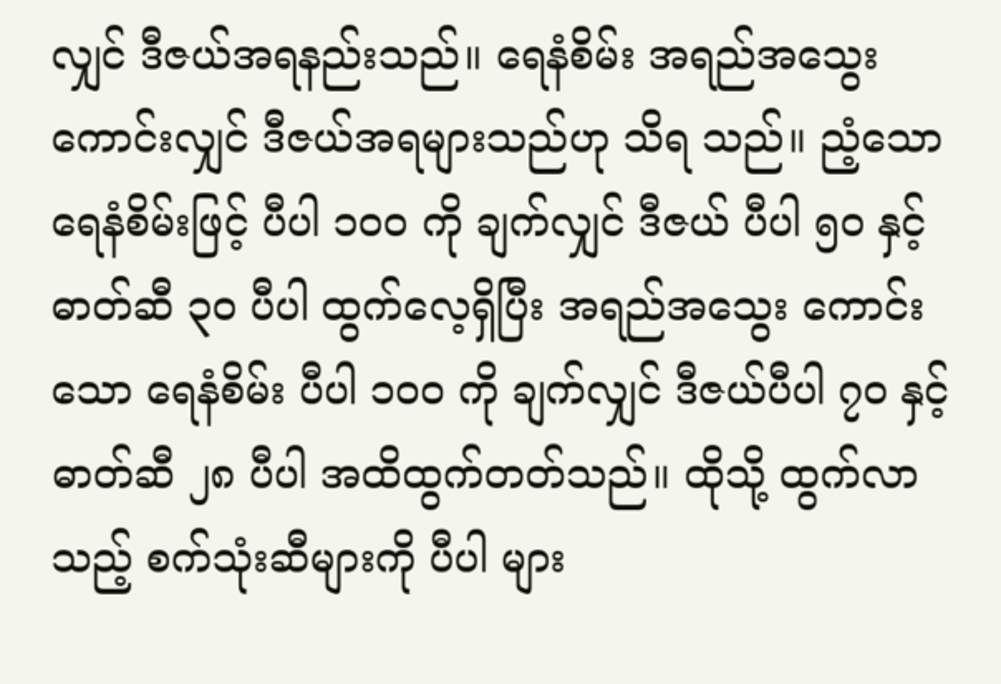လျှင် ဒီဇယ်အရနည်းသည်။ ရေနံစိမ်း အရည်အသွေး ကောင်းလျှင် ဒီဇယ်အရများသည်ဟု သိရ သည်။ ညံ့သော ရေနံစိမ်းဖြင့် ပီပါ ၁၀၀ ကို ချက်လျှင် ဒီဇယ် ပီပါ ၅၀ နှင့် ဓာတ်ဆီ ၃၀ ပီပါ ထွက်လေ့ရှိပြီး အရည်အသွေး ကောင်းသော ရေနံစိမ်း ပီပါ ၁၀၀ ကို ချက်လျှင် ဒီဇယ်ပီပါ ၇၀ နှင့် ဓာတ်ဆီ ၂၈ ပီပါ အထိထွက်တတ်သည်။ ထိုသို့ ထွက်လာသည့် စက်သုံးဆီများကို ပီပါ များ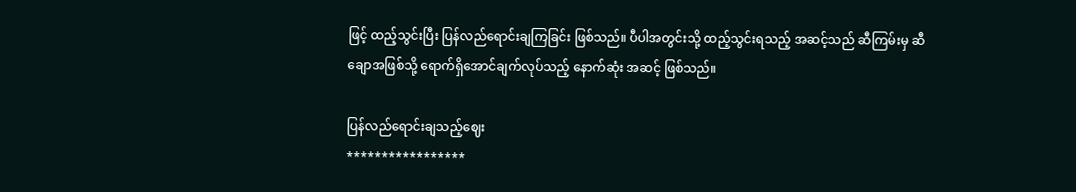ဖြင့် ထည့်သွင်းပြီး ပြန်လည်ရောင်းချကြခြင်း ဖြစ်သည်။ ပီပါအတွင်းသို့ ထည့်သွင်းရသည့် အဆင့်သည် ဆီကြမ်းမှ ဆီချောအဖြစ်သို့ ရောက်ရှိအောင်ချက်လုပ်သည့် နောက်ဆုံး အဆင့် ဖြစ်သည်။

ပြန်လည်ရောင်းချသည့်ဈေး
*****************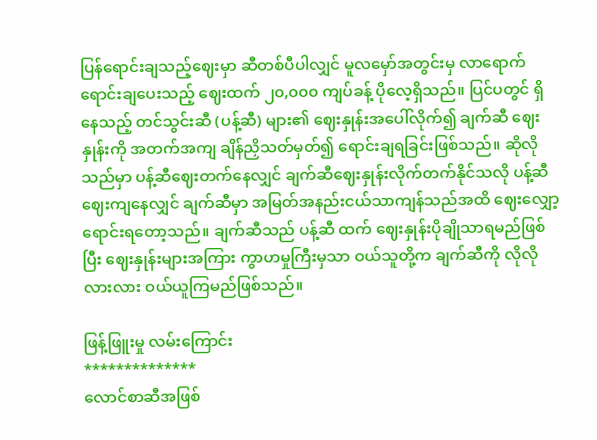ပြန်ရောင်းချသည့်ဈေးမှာ ဆီတစ်ပီပါလျှင် မူလမှော်အတွင်းမှ လာရောက်ရောင်းချပေးသည့် ဈေးထက် ၂၀,၀၀၀ ကျပ်ခန့် ပိုလေ့ရှိသည်။ ပြင်ပတွင် ရှိနေသည့် တင်သွင်းဆီ (ပန့်ဆီ) များ၏ ဈေးနှုန်းအပေါ်လိုက်၍ ချက်ဆီ ဈေးနှုန်းကို အတက်အကျ ချိန်ညှိသတ်မှတ်၍ ရောင်းချရခြင်းဖြစ်သည်။ ဆိုလိုသည်မှာ ပန့်ဆီဈေးတက်နေလျှင် ချက်ဆီဈေးနှုန်းလိုက်တက်နိုင်သလို ပန့်ဆီ ဈေးကျနေလျှင် ချက်ဆီမှာ အမြတ်အနည်းငယ်သာကျန်သည်အထိ ဈေးလျှော့ရောင်းရတော့သည်။ ချက်ဆီသည် ပန့်ဆီ ထက် ဈေးနှုန်းပိုချိုသာရမည်ဖြစ်ပြီး ဈေးနှုန်းများအကြား ကွာဟမှုကြီးမှသာ ဝယ်သူတို့က ချက်ဆီကို လိုလိုလားလား ဝယ်ယူကြမည်ဖြစ်သည်။

ဖြန့်ဖြူးမှု လမ်းကြောင်း
**************
လောင်စာဆီအဖြစ်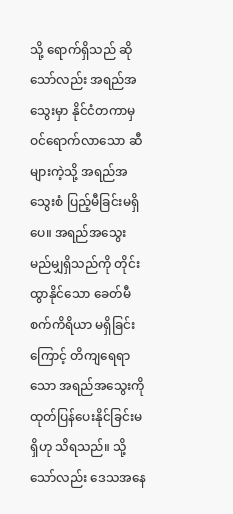သို့ ရောက်ရှိသည် ဆိုသော်လည်း အရည်အသွေးမှာ နိုင်ငံတကာမှ ဝင်ရောက်လာသော ဆီများကဲ့သို့ အရည်အသွေးစံ ပြည့်မီခြင်းမရှိပေ။ အရည်အသွေး မည်မျှရှိသည်ကို တိုင်းထွာနိုင်သော ခေတ်မီစက်ကိရိယာ မရှိခြင်းကြောင့် တိကျရေရာသော အရည်အသွေးကို ထုတ်ပြန်ပေးနိုင်ခြင်းမရှိဟု သိရသည်။ သို့သော်လည်း ဒေသအနေ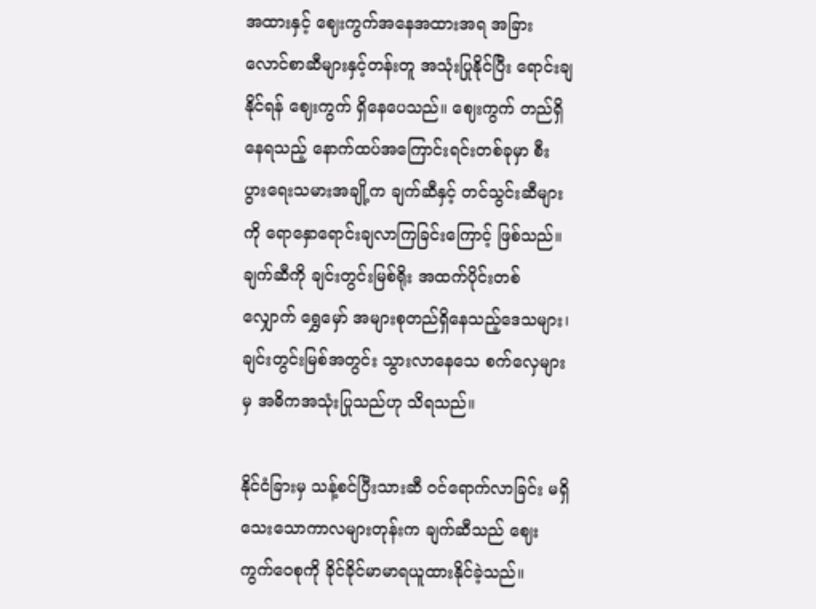အထားနှင့် ဈေးကွက်အနေအထားအရ အခြားလောင်စာဆီများနှင့်တန်းတူ အသုံးပြုနိုင်ပြီး ရောင်းချနိုင်ရန် ဈေးကွက် ရှိနေပေသည်။ ဈေးကွက် တည်ရှိနေရသည့် နောက်ထပ်အကြောင်းရင်းတစ်ခုမှာ စီးပွားရေးသမားအချို့က ချက်ဆီနှင့် တင်သွင်းဆီများကို ရောနှောရောင်းချလာကြခြင်းကြောင့် ဖြစ်သည်။ ချက်ဆီကို ချင်းတွင်းမြစ်ရိုး အထက်ပိုင်းတစ်လျှောက် ရွှေမှော် အများစုတည်ရှိနေသည့်ဒေသများ၊ ချင်းတွင်းမြစ်အတွင်း သွားလာနေသေ စက်လှေများမှ အဓိကအသုံးပြုသည်ဟု သိရသည်။

နိုင်ငံခြားမှ သန့်စင်ပြီးသားဆီ ဝင်ရောက်လာခြင်း မရှိသေးသောကာလများတုန်းက ချက်ဆီသည် ဈေးကွက်ဝေစုကို ခိုင်ခိုင်မာမာရယူထားနိုင်ခဲ့သည်။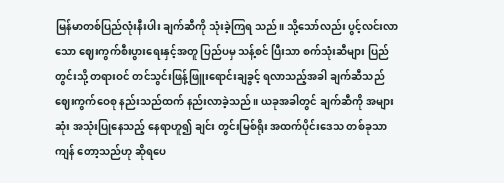မြန်မာတစ်ပြည်လုံးနီးပါး ချက်ဆီကို သုံးခဲ့ကြရ သည်။ သို့သော်လည်း ပွင့်လင်းလာသော ဈေးကွက်စီးပွားရေးနှင့်အတူ ပြည်ပမှ သန့်စင် ပြီးသာ စက်သုံးဆီများ ပြည်တွင်းသို့ တရားဝင် တင်သွင်းဖြန့်ဖြူးရောင်းချခွင့် ရလာသည့်အခါ ချက်ဆီသည် ဈေးကွက်ဝေစု နည်းသည်ထက် နည်းလာခဲ့သည်။ ယခုအခါတွင် ချက်ဆီကို အများဆုံး အသုံးပြုနေသည့် နေရာဟူ၍ ချင်း တွင်းမြစ်ရိုး အထက်ပိုင်းဒေသ တစ်ခုသာ ကျန် တော့သည်ဟု ဆိုရပေ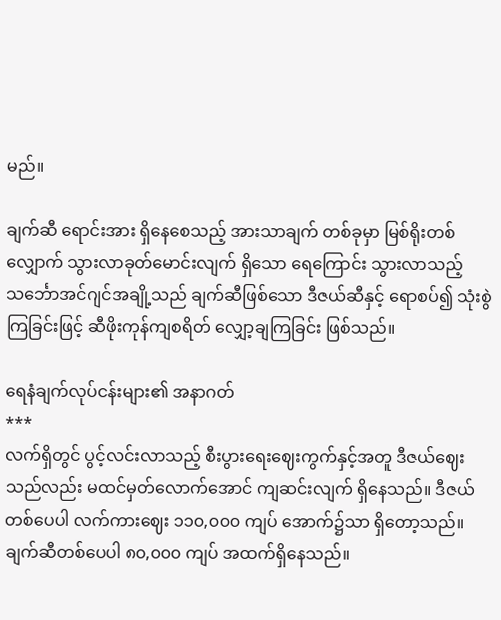မည်။

ချက်ဆီ ရောင်းအား ရှိနေစေသည့် အားသာချက် တစ်ခုမှာ မြစ်ရိုးတစ်လျှောက် သွားလာခုတ်မောင်းလျက် ရှိသော ရေကြောင်း သွားလာသည့် သင်္ဘောအင်ဂျင်အချို့သည် ချက်ဆီဖြစ်သော ဒီဇယ်ဆီနှင့် ရောစပ်၍ သုံးစွဲ ကြခြင်းဖြင့် ဆီဖိုးကုန်ကျစရိတ် လျှော့ချကြခြင်း ဖြစ်သည်။

ရေနံချက်လုပ်ငန်းများ၏ အနာဂတ်
***
လက်ရှိတွင် ပွင့်လင်းလာသည့် စီးပွားရေးဈေးကွက်နှင့်အတူ ဒီဇယ်ဈေးသည်လည်း မထင်မှတ်လောက်အောင် ကျဆင်းလျက် ရှိနေသည်။ ဒီဇယ်တစ်ပေပါ လက်ကားဈေး ၁၁၀,၀၀၀ ကျပ် အောက်၌သာ ရှိတော့သည်။ ချက်ဆီတစ်ပေပါ ၈၀,၀၀၀ ကျပ် အထက်ရှိနေသည်။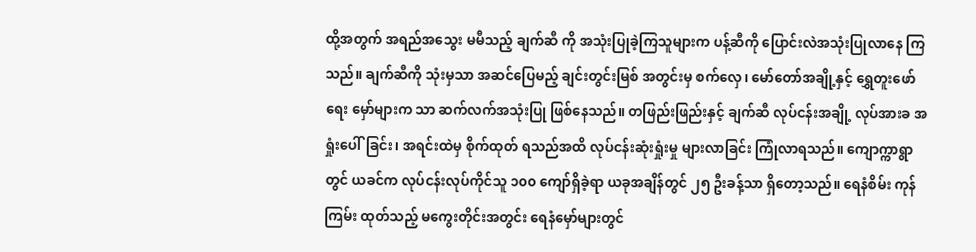ထို့အတွက် အရည်အသွေး မမီသည့် ချက်ဆီ ကို အသုံးပြုခဲ့ကြသူများက ပန့်ဆီကို ပြောင်းလဲအသုံးပြုလာနေ ကြသည်။ ချက်ဆီကို သုံးမှသာ အဆင်ပြေမည့် ချင်းတွင်းမြစ် အတွင်းမှ စက်လှေ၊ မော်တော်အချို့နှင့် ရွှေတူးဖော်ရေး မှော်များက သာ ဆက်လက်အသုံးပြု ဖြစ်နေသည်။ တဖြည်းဖြည်းနှင့် ချက်ဆီ လုပ်ငန်းအချို့ လုပ်အားခ အရှုံးပေါ်ခြင်း၊ အရင်းထဲမှ စိုက်ထုတ် ရသည်အထိ လုပ်ငန်းဆုံးရှုံးမှု များလာခြင်း ကြုံလာရသည်။ ကျောက္ကာရွာတွင် ယခင်က လုပ်ငန်းလုပ်ကိုင်သူ ၁၀၀ ကျော်ရှိခဲ့ရာ ယခုအချိန်တွင် ၂၅ ဦးခန့်သာ ရှိတော့သည်။ ရေနံစိမ်း ကုန်ကြမ်း ထုတ်သည့် မကွေးတိုင်းအတွင်း ရေနံမှော်များတွင်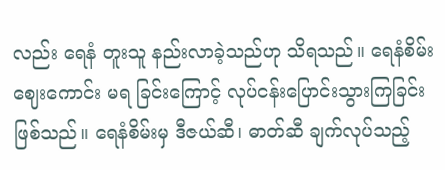လည်း ရေနံ တူးသူ နည်းလာခဲ့သည်ဟု သိရသည်။ ရေနံစိမ်း ဈေးကောင်း မရ ခြင်းကြောင့် လုပ်ငန်းပြောင်းသွားကြခြင်း ဖြစ်သည်။ ရေနံစိမ်းမှ ဒီဇယ်ဆီ၊ ဓာတ်ဆီ ချက်လုပ်သည့်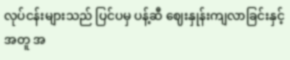လုပ်ငန်းများသည် ပြင်ပမှ ပန့်ဆီ ဈေးနှုန်းကျလာခြင်းနှင့်အတူ အ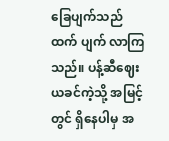ခြေပျက်သည်ထက် ပျက် လာကြသည်။ ပန့်ဆီဈေးယခင်ကဲ့သို့ အမြင့်တွင် ရှိနေပါမှ အ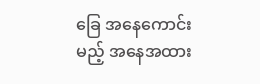ခြေ အနေကောင်းမည့် အနေအထား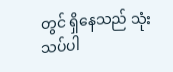တွင် ရှိနေသည် သုံးသပ်ပါ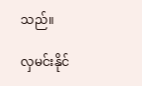သည်။

လှမင်းနိုင်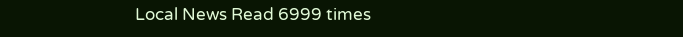Local News Read 6999 times